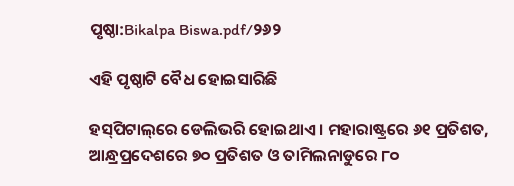ପୃଷ୍ଠା:Bikalpa Biswa.pdf/୨୬୨

ଏହି ପୃଷ୍ଠାଟି ବୈଧ ହୋଇସାରିଛି

ହସ୍‌ପିଟାଲ୍‌ରେ ଡେଲିଭରି ହୋଇଥାଏ । ମହାରାଷ୍ଟ୍ରରେ ୬୧ ପ୍ରତିଶତ, ଆନ୍ଧ୍ରପ୍ରଦେଶରେ ୭୦ ପ୍ରତିଶତ ଓ ତାମିଲନାଡୁରେ ୮୦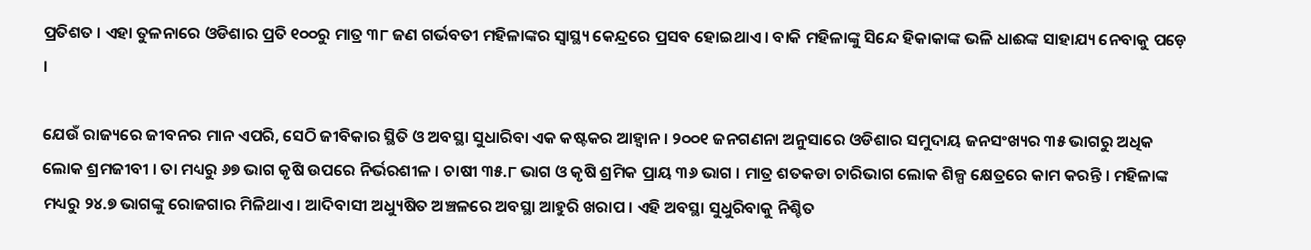ପ୍ରତିଶତ । ଏହା ତୁଳନାରେ ଓଡିଶାର ପ୍ରତି ୧୦୦ରୁ ମାତ୍ର ୩୮ ଜଣ ଗର୍ଭବତୀ ମହିଳାଙ୍କର ସ୍ୱାସ୍ଥ୍ୟ କେନ୍ଦ୍ରରେ ପ୍ରସବ ହୋଇଥାଏ । ବାକି ମହିଳାଙ୍କୁ ସିନ୍ଦେ ହିକାକାଙ୍କ ଭଳି ଧାଈଙ୍କ ସାହାଯ୍ୟ ନେବାକୁ ପଡ଼େ ।

ଯେଉଁ ରାଜ୍ୟରେ ଜୀବନର ମାନ ଏପରି, ସେଠି ଜୀବିକାର ସ୍ଥିତି ଓ ଅବସ୍ଥା ସୁଧାରିବା ଏକ କଷ୍ଟକର ଆହ୍ୱାନ । ୨୦୦୧ ଜନଗଣନା ଅନୁସାରେ ଓଡିଶାର ସମୁଦାୟ ଜନସଂଖ୍ୟର ୩୫ ଭାଗରୁ ଅଧିକ ଲୋକ ଶ୍ରମଜୀବୀ । ତା ମଧ୍ୟରୁ ୬୭ ଭାଗ କୃଷି ଉପରେ ନିର୍ଭରଶୀଳ । ଚାଷୀ ୩୫.୮ ଭାଗ ଓ କୃଷି ଶ୍ରମିକ ପ୍ରାୟ ୩୬ ଭାଗ । ମାତ୍ର ଶତକଡା ଚାରିଭାଗ ଲୋକ ଶିଳ୍ପ କ୍ଷେତ୍ରରେ କାମ କରନ୍ତି । ମହିଳାଙ୍କ ମଧ୍ୟରୁ ୨୪.୭ ଭାଗଙ୍କୁ ରୋଜଗାର ମିଳିଥାଏ । ଆଦିବାସୀ ଅଧ୍ୟୁଷିତ ଅଞ୍ଚଳରେ ଅବସ୍ଥା ଆହୁରି ଖରାପ । ଏହି ଅବସ୍ଥା ସୁଧୁରିବାକୁ ନିଶ୍ଚିତ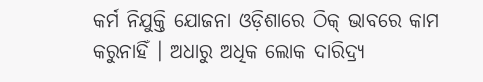କର୍ମ ନିଯୁକ୍ତି ଯୋଜନା ଓଡ଼ିଶାରେ ଠିକ୍ ଭାବରେ କାମ କରୁନାହିଁ । ଅଧାରୁ ଅଧିକ ଲୋକ ଦାରିଦ୍ର୍ୟ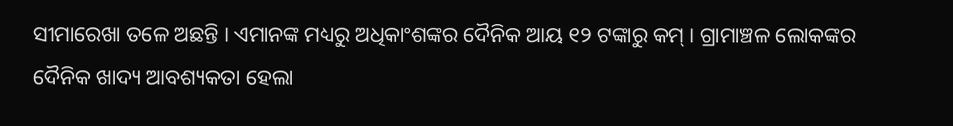ସୀମାରେଖା ତଳେ ଅଛନ୍ତି । ଏମାନଙ୍କ ମଧ୍ୟରୁ ଅଧିକାଂଶଙ୍କର ଦୈନିକ ଆୟ ୧୨ ଟଙ୍କାରୁ କମ୍ । ଗ୍ରାମାଞ୍ଚଳ ଲୋକଙ୍କର ଦୈନିକ ଖାଦ୍ୟ ଆବଶ୍ୟକତା ହେଲା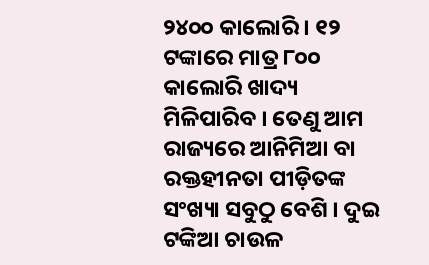୨୪୦୦ କାଲୋରି । ୧୨ ଟଙ୍କାରେ ମାତ୍ର ୮୦୦ କାଲୋରି ଖାଦ୍ୟ ମିଳିପାରିବ । ତେଣୁ ଆମ ରାଜ୍ୟରେ ଆନିମିଆ ବା ରକ୍ତହୀନତା ପୀଡ଼ିତଙ୍କ ସଂଖ୍ୟା ସବୁଠୁ ବେଶି । ଦୁଇ ଟଙ୍କିଆ ଚାଉଳ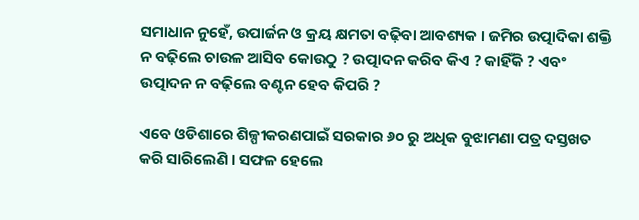ସମାଧାନ ନୁହେଁ, ଉପାର୍ଜନ ଓ କ୍ରୟ କ୍ଷମତା ବଢ଼ିବା ଆବଶ୍ୟକ । ଜମିର ଉତ୍ପାଦିକା ଶକ୍ତି ନ ବଢ଼ିଲେ ଚାଉଳ ଆସିବ କୋଉଠୁ ? ଉତ୍ପାଦନ କରିବ କିଏ ? କାହିଁକି ? ଏବଂ ଉତ୍ପାଦନ ନ ବଢ଼ିଲେ ବଣ୍ଟନ ହେବ କିପରି ?

ଏବେ ଓଡିଶାରେ ଶିଳ୍ପୀକରଣପାଇଁ ସରକାର ୬୦ ରୁ ଅଧିକ ବୁଝାମଣା ପତ୍ର ଦସ୍ତଖତ କରି ସାରିଲେଣି । ସଫଳ ହେଲେ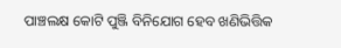ପାଞ୍ଚଲକ୍ଷ କୋଟି ପୁଞ୍ଜି ବିନିଯୋଗ ହେବ ଖଣିଭିତ୍ତିକ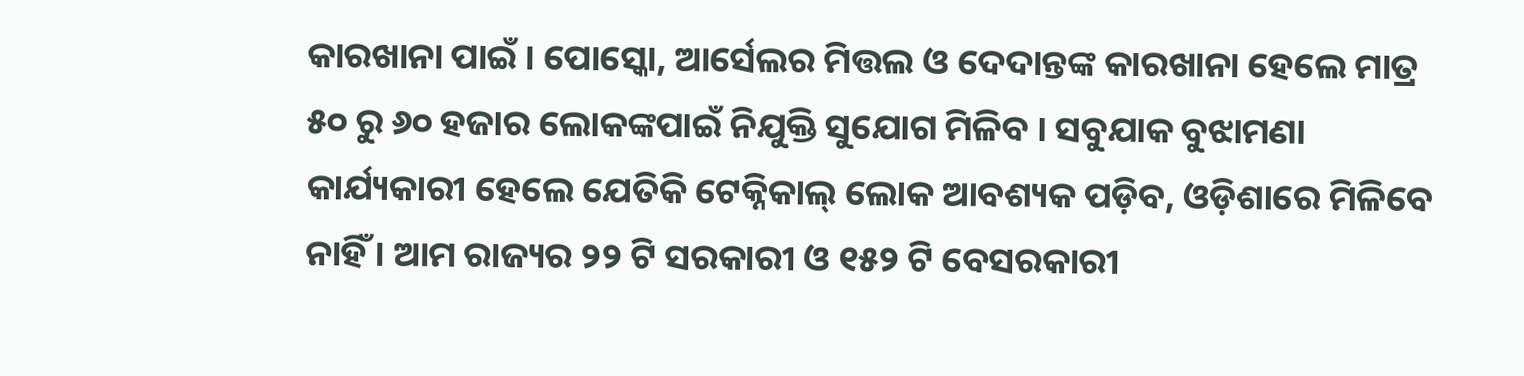କାରଖାନା ପାଇଁ । ପୋସ୍କୋ, ଆର୍ସେଲର ମିତ୍ତଲ ଓ ଦେଦାନ୍ତଙ୍କ କାରଖାନା ହେଲେ ମାତ୍ର ୫୦ ରୁ ୬୦ ହଜାର ଲୋକଙ୍କପାଇଁ ନିଯୁକ୍ତି ସୁଯୋଗ ମିଳିବ । ସବୁଯାକ ବୁଝାମଣା କାର୍ଯ୍ୟକାରୀ ହେଲେ ଯେତିକି ଟେକ୍ନିକାଲ୍ ଲୋକ ଆବଶ୍ୟକ ପଡ଼ିବ, ଓଡ଼ିଶାରେ ମିଳିବେ ନାହିଁ । ଆମ ରାଜ୍ୟର ୨୨ ଟି ସରକାରୀ ଓ ୧୫୨ ଟି ବେସରକାରୀ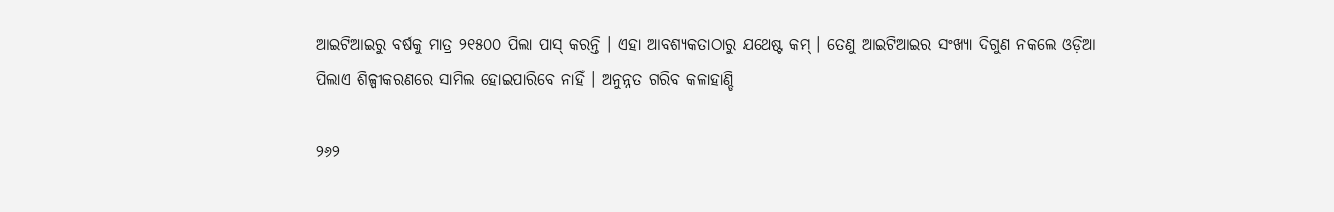ଆଇଟିଆଇରୁ ବର୍ଷକୁ ମାତ୍ର ୨୧୫୦୦ ପିଲା ପାସ୍ କରନ୍ତି । ଏହା ଆବଶ୍ୟକତାଠାରୁ ଯଥେଷ୍ଟ କମ୍ । ତେଣୁ ଆଇଟିଆଇର ସଂଖ୍ୟା ଦିଗୁଣ ନକଲେ ଓଡ଼ିଆ ପିଲାଏ ଶିଳ୍ପୀକରଣରେ ସାମିଲ ହୋଇପାରିବେ ନାହିଁ । ଅନୁନ୍ନତ ଗରିବ କଳାହାଣ୍ଡି

୨୬୨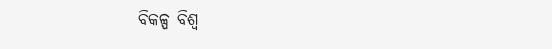ବିକଳ୍ପ ବିଶ୍ୱ